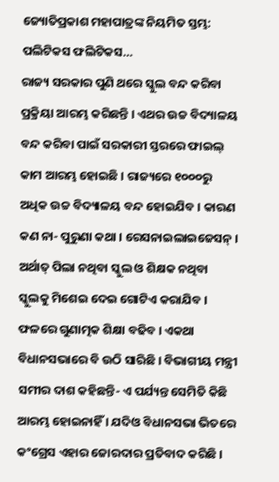ଜ୍ୟୋତିପ୍ରକାଶ ମହାପାତ୍ରଙ୍କ ନିୟମିତ ସ୍ତମ୍ଭ: ପଲିଟିକସ ଫଲିଟିକସ…
ରାଜ୍ୟ ସରକାର ପୁଣି ଥରେ ସ୍କୁଲ ବନ୍ଦ କରିବା ପ୍ରକ୍ରିୟା ଆରମ୍ଭ କରିଛନ୍ତି । ଏଥର ଉଚ୍ଚ ବିଦ୍ୟାଳୟ ବନ୍ଦ କରିବା ପାଇଁ ସରକାରୀ ସ୍ତରରେ ଫାଇଲ୍ କାମ ଆରମ୍ଭ ହୋଇଛି । ରାଜ୍ୟରେ ୧୦୦୦ରୁ ଅଧିକ ଉଚ୍ଚ ବିଦ୍ୟାଳୟ ବନ୍ଦ ହୋଇଯିବ । କାରଣ କଣ ନା- ପୁରୁଣା କଥା । ରେସନାଇଲାଇଜେସନ୍ । ଅର୍ଥାତ୍ ପିଲା ନଥିବା ସ୍କୁଲ ଓ ଶିକ୍ଷକ ନଥିବା ସ୍କୁଲକୁ ମିଶେଇ ଦେଇ ଗୋଟିଏ କରାଯିବ । ଫଳରେ ଗୁଣାତ୍ମକ ଶିକ୍ଷା ବଢିବ । ଏକଥା ବିଧାନସଭାରେ ବି ଉଠି ସାରିଛି । ବିଭାଗୀୟ ମନ୍ତ୍ରୀ ସମୀର ଦାଶ କହିଛନ୍ତି- ଏ ପର୍ଯ୍ୟନ୍ତ ସେମିତି କିଛି ଆରମ୍ଭ ହୋଇନାହିଁ । ଯଦିଓ ବିଧାନସଭା ଭିତରେ କଂଗ୍ରେସ ଏହାର ଜୋରଦାର ପ୍ରତିବାଦ କରିଛି ।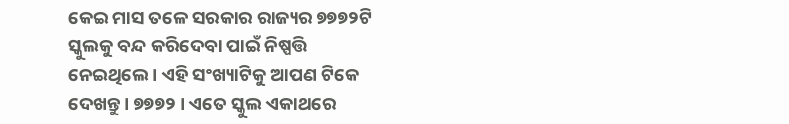କେଇ ମାସ ତଳେ ସରକାର ରାଜ୍ୟର ୭୭୭୨ଟି ସ୍କୁଲକୁ ବନ୍ଦ କରିଦେବା ପାଇଁ ନିଷ୍ପତ୍ତି ନେଇଥିଲେ । ଏହି ସଂଖ୍ୟାଟିକୁ ଆପଣ ଟିକେ ଦେଖନ୍ତୁ । ୭୭୭୨ । ଏତେ ସ୍କୁଲ ଏକାଥରେ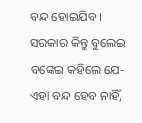ବନ୍ଦ ହୋଇଯିବ । ସରକାର କିନ୍ତୁ ବୁଲେଇ ବଙ୍କେଇ କହିଲେ ଯେ- ଏହା ବନ୍ଦ ହେବ ନାହିଁ,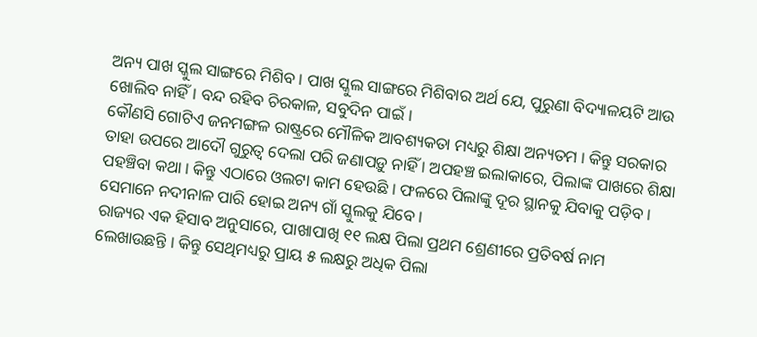ଅନ୍ୟ ପାଖ ସ୍କୁଲ ସାଙ୍ଗରେ ମିଶିବ । ପାଖ ସ୍କୁଲ ସାଙ୍ଗରେ ମିଶିବାର ଅର୍ଥ ଯେ, ପୁରୁଣା ବିଦ୍ୟାଳୟଟି ଆଉ ଖୋଲିବ ନାହିଁ । ବନ୍ଦ ରହିବ ଚିରକାଳ, ସବୁଦିନ ପାଇଁ ।
କୌଣସି ଗୋଟିଏ ଜନମଙ୍ଗଳ ରାଷ୍ଟ୍ରରେ ମୌଳିକ ଆବଶ୍ୟକତା ମଧ୍ୟରୁ ଶିକ୍ଷା ଅନ୍ୟତମ । କିନ୍ତୁ ସରକାର ତାହା ଉପରେ ଆଦୌ ଗୁରୁତ୍ୱ ଦେଲା ପରି ଜଣାପଡ଼ୁ ନାହିଁ । ଅପହଞ୍ଚ ଇଲାକାରେ, ପିଲାଙ୍କ ପାଖରେ ଶିକ୍ଷା ପହଞ୍ଚିବା କଥା । କିନ୍ତୁ ଏଠାରେ ଓଲଟା କାମ ହେଉଛି । ଫଳରେ ପିଲାଙ୍କୁ ଦୂର ସ୍ଥାନକୁ ଯିବାକୁ ପଡ଼ିବ । ସେମାନେ ନଦୀନାଳ ପାରି ହୋଇ ଅନ୍ୟ ଗାଁ ସ୍କୁଲକୁ ଯିବେ ।
ରାଜ୍ୟର ଏକ ହିସାବ ଅନୁସାରେ, ପାଖାପାଖି ୧୧ ଲକ୍ଷ ପିଲା ପ୍ରଥମ ଶ୍ରେଣୀରେ ପ୍ରତିବର୍ଷ ନାମ ଲେଖାଉଛନ୍ତି । କିନ୍ତୁ ସେଥିମଧ୍ୟରୁ ପ୍ରାୟ ୫ ଲକ୍ଷରୁ ଅଧିକ ପିଲା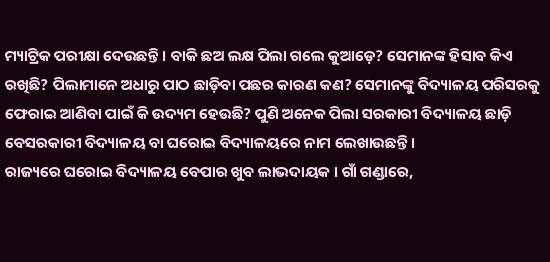ମ୍ୟାଟ୍ରିକ ପରୀକ୍ଷା ଦେଉଛନ୍ତି । ବାକି ଛଅ ଲକ୍ଷ ପିଲା ଗଲେ କୁଆଡ଼େ? ସେମାନଙ୍କ ହିସାବ କିଏ ରଖିଛି? ପିଲାମାନେ ଅଧାରୁ ପାଠ ଛାଡ଼ିବା ପଛର କାରଣ କଣ? ସେମାନଙ୍କୁ ବିଦ୍ୟାଳୟ ପରିସରକୁ ଫେରାଇ ଆଣିବା ପାଇଁ କି ଉଦ୍ୟମ ହେଉଛି? ପୁଣି ଅନେକ ପିଲା ସରକାରୀ ବିଦ୍ୟାଳୟ ଛାଡ଼ି ବେସରକାରୀ ବିଦ୍ୟାଳୟ ବା ଘରୋଇ ବିଦ୍ୟାଳୟରେ ନାମ ଲେଖାଉଛନ୍ତି ।
ରାଜ୍ୟରେ ଘରୋଇ ବିଦ୍ୟାଳୟ ବେପାର ଖୁବ ଲାଭଦାୟକ । ଗାଁ ଗଣ୍ଡାରେ,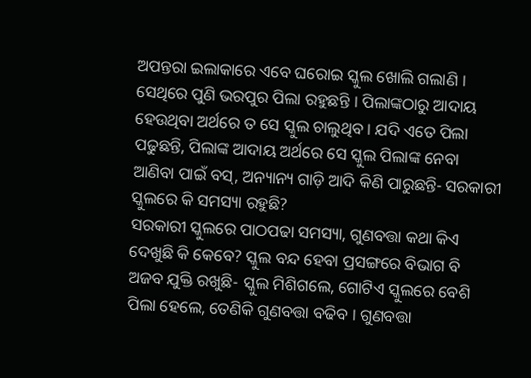ଅପନ୍ତରା ଇଲାକାରେ ଏବେ ଘରୋଇ ସ୍କୁଲ ଖୋଲି ଗଲାଣି । ସେଥିରେ ପୁଣି ଭରପୁର ପିଲା ରହୁଛନ୍ତି । ପିଲାଙ୍କଠାରୁ ଆଦାୟ ହେଉଥିବା ଅର୍ଥରେ ତ ସେ ସ୍କୁଲ ଚାଲୁଥିବ । ଯଦି ଏତେ ପିଲା ପଢୁଛନ୍ତି, ପିଲାଙ୍କ ଆଦାୟ ଅର୍ଥରେ ସେ ସ୍କୁଲ ପିଲାଙ୍କ ନେବା ଆଣିବା ପାଇଁ ବସ୍, ଅନ୍ୟାନ୍ୟ ଗାଡ଼ି ଆଦି କିଣି ପାରୁଛନ୍ତି- ସରକାରୀ ସ୍କୁଲରେ କି ସମସ୍ୟା ରହୁଛି?
ସରକାରୀ ସ୍କୁଲରେ ପାଠପଢା ସମସ୍ୟା, ଗୁଣବତ୍ତା କଥା କିଏ ଦେଖୁଛି କି କେବେ? ସ୍କୁଲ ବନ୍ଦ ହେବା ପ୍ରସଙ୍ଗରେ ବିଭାଗ ବି ଅଜବ ଯୁକ୍ତି ରଖୁଛି- ସ୍କୁଲ ମିଶିଗଲେ, ଗୋଟିଏ ସ୍କୁଲରେ ବେଶି ପିଲା ହେଲେ, ତେଣିକି ଗୁଣବତ୍ତା ବଢିବ । ଗୁଣବତ୍ତା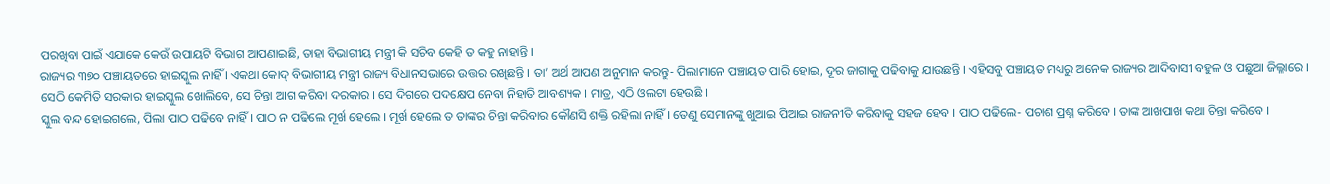ପରଖିବା ପାଇଁ ଏଯାକେ କେଉଁ ଉପାୟଟି ବିଭାଗ ଆପଣାଇଛି, ତାହା ବିଭାଗୀୟ ମନ୍ତ୍ରୀ କି ସଚିବ କେହି ତ କହୁ ନାହାନ୍ତି ।
ରାଜ୍ୟର ୩୭୦ ପଞ୍ଚାୟତରେ ହାଇସ୍କୁଲ ନାହିଁ । ଏକଥା କୋଦ୍ ବିଭାଗୀୟ ମନ୍ତ୍ରୀ ରାଜ୍ୟ ବିଧାନସଭାରେ ଉତ୍ତର ରଖିଛନ୍ତି । ତା’ ଅର୍ଥ ଆପଣ ଅନୁମାନ କରନ୍ତୁ- ପିଲାମାନେ ପଞ୍ଚାୟତ ପାରି ହୋଇ, ଦୂର ଜାଗାକୁ ପଢିବାକୁ ଯାଉଛନ୍ତି । ଏହିସବୁ ପଞ୍ଚାୟତ ମଧ୍ୟରୁ ଅନେକ ରାଜ୍ୟର ଆଦିବାସୀ ବହୁଳ ଓ ପଛୁଆ ଜିଲ୍ଳାରେ । ସେଠି କେମିତି ସରକାର ହାଇସ୍କୁଲ ଖୋଲିବେ, ସେ ଚିନ୍ତା ଆଗ କରିବା ଦରକାର । ସେ ଦିଗରେ ପଦକ୍ଷେପ ନେବା ନିହାତି ଆବଶ୍ୟକ । ମାତ୍ର, ଏଠି ଓଲଟା ହେଉଛି ।
ସ୍କୁଲ ବନ୍ଦ ହୋଇଗଲେ, ପିଲା ପାଠ ପଢିବେ ନାହିଁ । ପାଠ ନ ପଢିଲେ ମୂର୍ଖ ହେଲେ । ମୂର୍ଖ ହେଲେ ତ ତାଙ୍କର ଚିନ୍ତା କରିବାର କୌଣସି ଶକ୍ତି ରହିଲା ନାହିଁ । ତେଣୁ ସେମାନଙ୍କୁ ଖୁଆଇ ପିଆଇ ରାଜନୀତି କରିବାକୁ ସହଜ ହେବ । ପାଠ ପଢିଲେ- ପଚାଶ ପ୍ରଶ୍ନ କରିବେ । ତାଙ୍କ ଆଖପାଖ କଥା ଚିନ୍ତା କରିବେ ।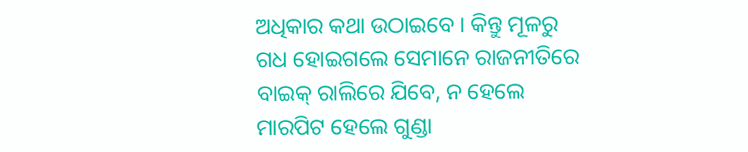ଅଧିକାର କଥା ଉଠାଇବେ । କିନ୍ତୁ ମୂଳରୁ ଗଧ ହୋଇଗଲେ ସେମାନେ ରାଜନୀତିରେ ବାଇକ୍ ରାଲିରେ ଯିବେ, ନ ହେଲେ ମାରପିଟ ହେଲେ ଗୁଣ୍ଡା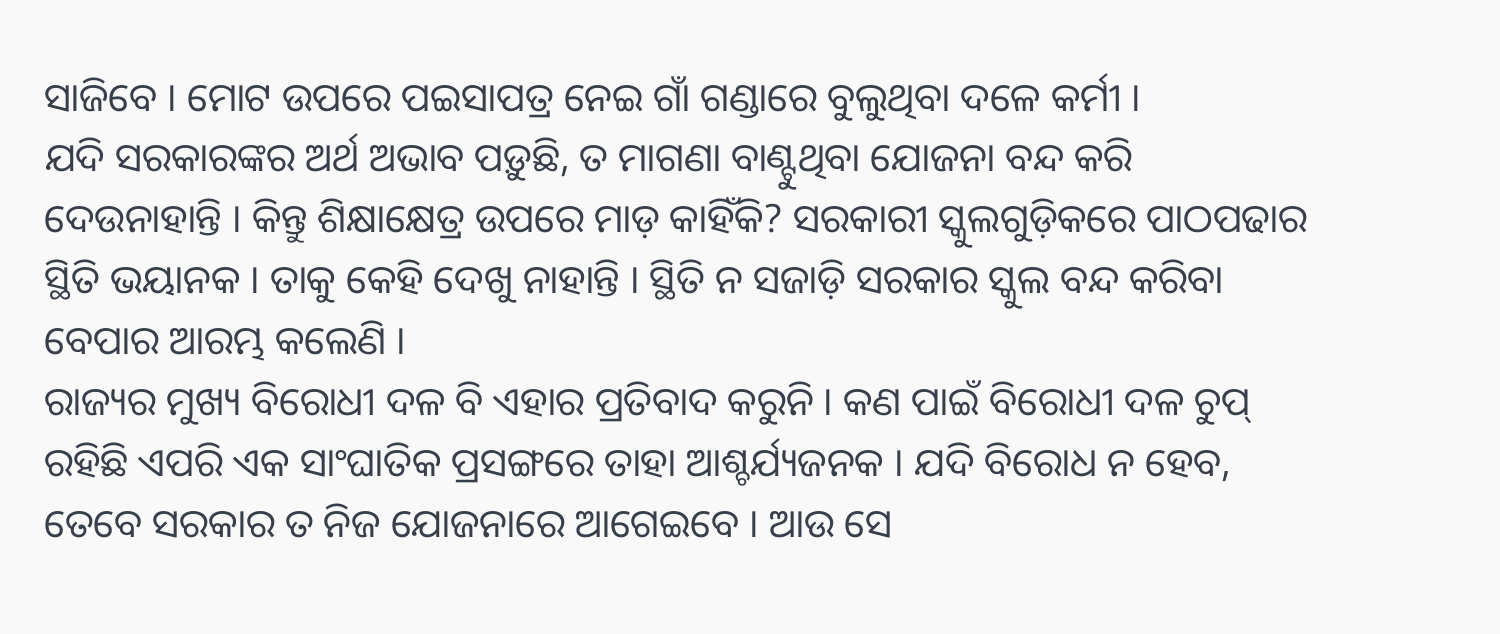ସାଜିବେ । ମୋଟ ଉପରେ ପଇସାପତ୍ର ନେଇ ଗାଁ ଗଣ୍ଡାରେ ବୁଲୁଥିବା ଦଳେ କର୍ମୀ ।
ଯଦି ସରକାରଙ୍କର ଅର୍ଥ ଅଭାବ ପଡ଼ୁଛି, ତ ମାଗଣା ବାଣ୍ଟୁଥିବା ଯୋଜନା ବନ୍ଦ କରି ଦେଉନାହାନ୍ତି । କିନ୍ତୁ ଶିକ୍ଷାକ୍ଷେତ୍ର ଉପରେ ମାଡ଼ କାହିଁକି? ସରକାରୀ ସ୍କୁଲଗୁଡ଼ିକରେ ପାଠପଢାର ସ୍ଥିତି ଭୟାନକ । ତାକୁ କେହି ଦେଖୁ ନାହାନ୍ତି । ସ୍ଥିତି ନ ସଜାଡ଼ି ସରକାର ସ୍କୁଲ ବନ୍ଦ କରିବା ବେପାର ଆରମ୍ଭ କଲେଣି ।
ରାଜ୍ୟର ମୁଖ୍ୟ ବିରୋଧୀ ଦଳ ବି ଏହାର ପ୍ରତିବାଦ କରୁନି । କଣ ପାଇଁ ବିରୋଧୀ ଦଳ ଚୁପ୍ ରହିଛି ଏପରି ଏକ ସାଂଘାତିକ ପ୍ରସଙ୍ଗରେ ତାହା ଆଶ୍ଚର୍ଯ୍ୟଜନକ । ଯଦି ବିରୋଧ ନ ହେବ, ତେବେ ସରକାର ତ ନିଜ ଯୋଜନାରେ ଆଗେଇବେ । ଆଉ ସେ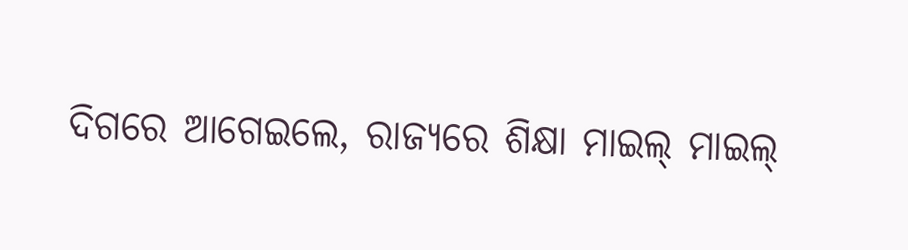ଦିଗରେ ଆଗେଇଲେ, ରାଜ୍ୟରେ ଶିକ୍ଷା ମାଇଲ୍ ମାଇଲ୍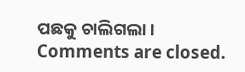ପଛକୁ ଚାଲିଗଲା ।
Comments are closed.